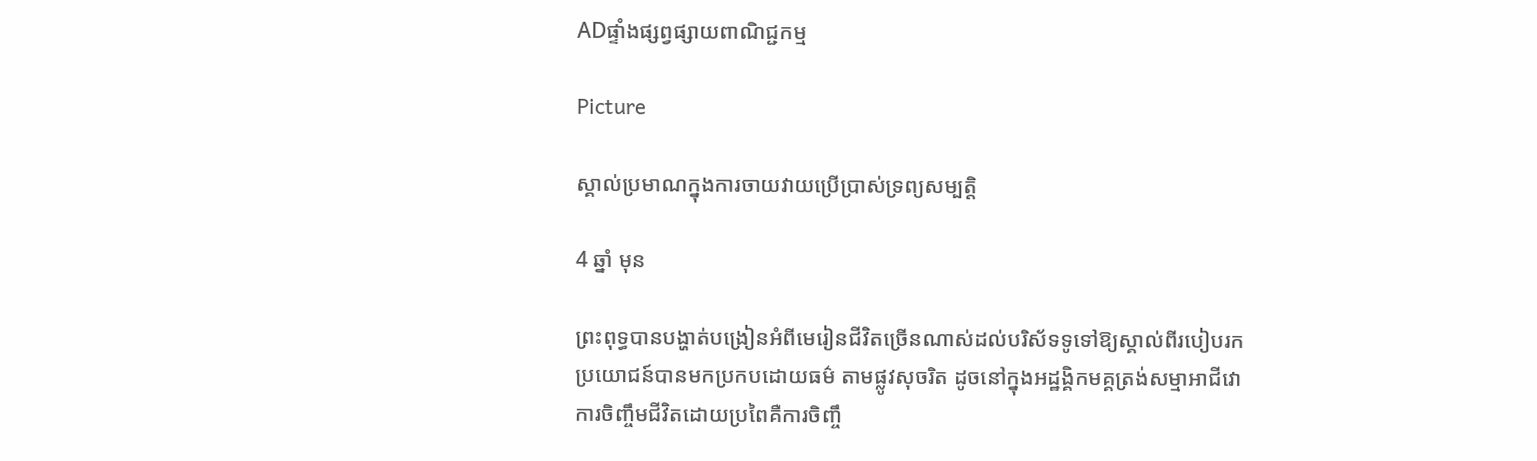ADផ្ទាំងផ្សព្វផ្សាយពាណិជ្ជកម្ម

Picture

ស្គាល់ប្រមាណក្នុងការចាយវាយប្រើប្រាស់ទ្រព្យសម្បត្តិ

4 ឆ្នាំ មុន

ព្រះពុទ្ធបានបង្ហាត់បង្រៀនអំពីមេរៀនជីវិតច្រើនណាស់ដល់បរិស័ទទូទៅឱ្យស្គាល់ពីរបៀបរកប្រយោជន៍បានមកប្រកបដោយធម៌ តាមផ្លូវសុចរិត ដូចនៅក្នុងអដ្ឋង្គិកមគ្គត្រង់សម្មាអាជីវោ ការចិញ្ចឹមជីវិតដោយប្រពៃគឺការចិញ្ចឹ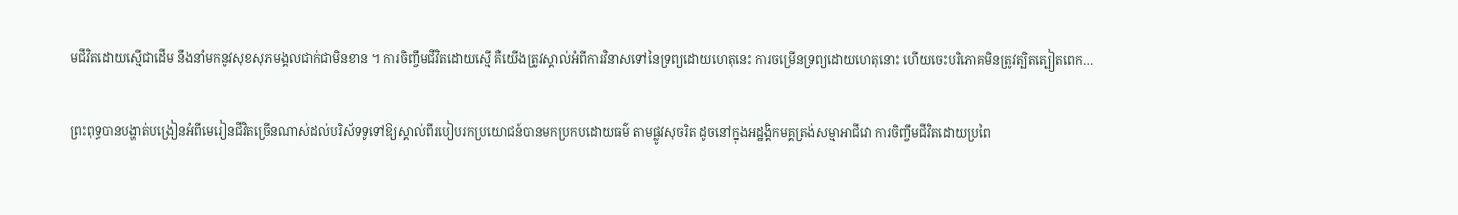មជីវិតដោយស្មើជាដើម នឹងនាំមកនូវសុខសុភមង្គលជាក់ជាមិនខាន ។ ការចិញ្ចឹមជីវិតដោយស្មើ គឺយើងត្រូវស្គាល់អំពីការវិនាសទៅនៃទ្រព្យដោយហេតុនេះ ការចម្រើនទ្រព្យដោយហេតុនោះ ហើយចេះបរិភោគមិនត្រូវត្បិតត្បៀតពេក…

ព្រះពុទ្ធបានបង្ហាត់បង្រៀនអំពីមេរៀនជីវិតច្រើនណាស់ដល់បរិស័ទទូទៅឱ្យស្គាល់ពីរបៀបរកប្រយោជន៍បានមកប្រកបដោយធម៌ តាមផ្លូវសុចរិត ដូចនៅក្នុងអដ្ឋង្គិកមគ្គត្រង់សម្មាអាជីវោ ការចិញ្ចឹមជីវិតដោយប្រពៃ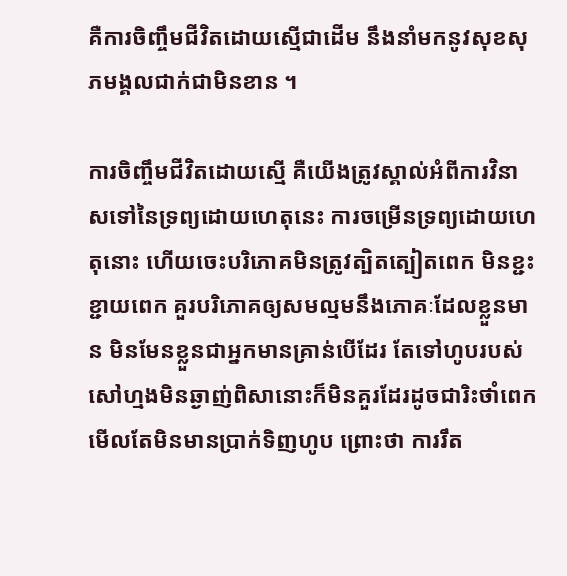គឺការចិញ្ចឹមជីវិតដោយស្មើជាដើម នឹងនាំមកនូវសុខសុភមង្គលជាក់ជាមិនខាន ។

ការចិញ្ចឹមជីវិតដោយស្មើ គឺយើងត្រូវស្គាល់អំពីការវិនាសទៅនៃទ្រព្យដោយហេតុនេះ ការចម្រើនទ្រព្យដោយហេតុនោះ ហើយចេះបរិភោគមិនត្រូវត្បិតត្បៀតពេក មិនខ្ជះខ្ជាយពេក គួរបរិភោគឲ្យសមល្មមនឹងភោគៈដែលខ្លួនមាន មិនមែនខ្លួនជាអ្នកមានគ្រាន់បើដែរ តែទៅហូបរបស់សៅហ្មងមិនឆ្ងាញ់ពិសានោះក៏មិនគួរដែរដូចជារិះថាំពេក មើលតែមិនមានប្រាក់ទិញហូប ព្រោះថា ការរឹត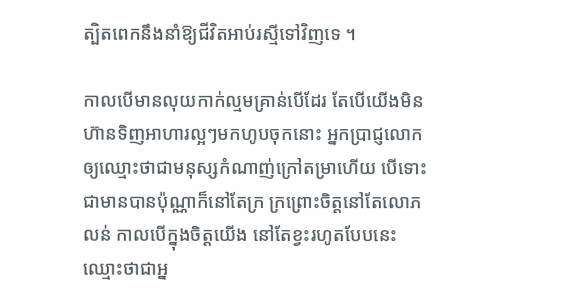ត្បិតពេកនឹងនាំឱ្យជីវិតអាប់រស្មីទៅវិញទេ ។

កាលបើមានលុយកាក់ល្មមគ្រាន់បើដែរ តែបើយើងមិនហ៊ានទិញអាហារល្អៗមកហូបចុកនោះ អ្នកប្រាជ្ញលោកឲ្យឈ្មោះថាជាមនុស្សកំណាញ់ក្រៅតម្រាហើយ បើទោះជាមានបានប៉ុណ្ណាក៏នៅតែក្រ ក្រព្រោះចិត្តនៅតែលោភលន់ កាលបើក្នុងចិត្តយើង នៅតែខ្វះរហូតបែបនេះ ឈ្មោះថាជាអ្ន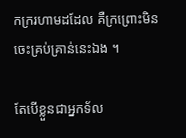កក្ររហាមដដែល គឺក្រព្រោះមិនចេះគ្រប់គ្រាន់នេះឯង ។

តែបើខ្លួនជាអ្នកទ័ល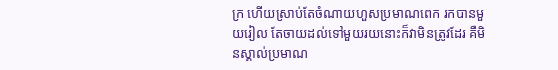ក្រ ហើយស្រាប់តែចំណាយហួសប្រមាណពេក រកបានមួយរៀល តែចាយដល់ទៅមួយរយនោះក៏វាមិនត្រូវដែរ គឺមិនស្គាល់ប្រមាណ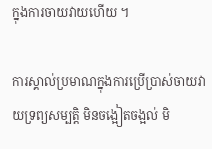ក្នុងការចាយវាយហើយ ។

ការស្គាល់ប្រមាណក្នុងការប្រើប្រាស់ចាយវាយទ្រព្យសម្បត្តិ មិនចង្អៀតចង្អល់ មិ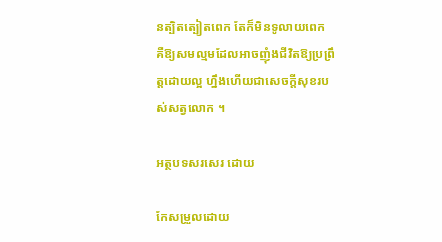នត្បិតត្បៀតពេក តែក៏មិនទូលាយពេក គឺឱ្យសមល្មមដែលអាចញុំងជីវិតឱ្យប្រព្រឹត្តដោយល្អ ហ្នឹងហើយជាសេចក្តីសុខរបស់សត្វលោក ។

អត្ថបទសរសេរ ដោយ

កែសម្រួលដោយ